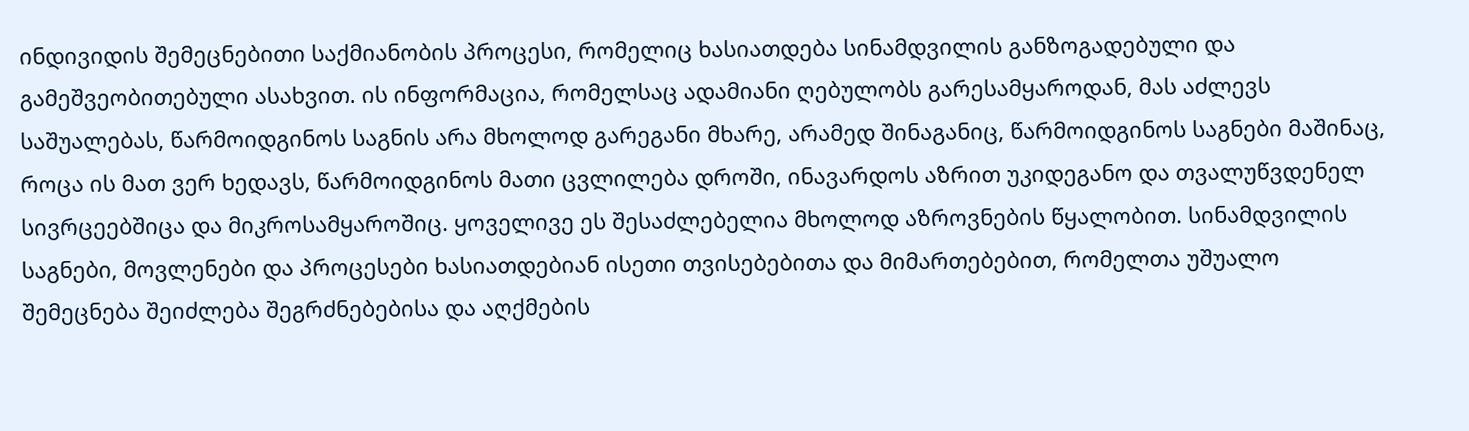ინდივიდის შემეცნებითი საქმიანობის პროცესი, რომელიც ხასიათდება სინამდვილის განზოგადებული და გამეშვეობითებული ასახვით. ის ინფორმაცია, რომელსაც ადამიანი ღებულობს გარესამყაროდან, მას აძლევს საშუალებას, წარმოიდგინოს საგნის არა მხოლოდ გარეგანი მხარე, არამედ შინაგანიც, წარმოიდგინოს საგნები მაშინაც, როცა ის მათ ვერ ხედავს, წარმოიდგინოს მათი ცვლილება დროში, ინავარდოს აზრით უკიდეგანო და თვალუწვდენელ სივრცეებშიცა და მიკროსამყაროშიც. ყოველივე ეს შესაძლებელია მხოლოდ აზროვნების წყალობით. სინამდვილის საგნები, მოვლენები და პროცესები ხასიათდებიან ისეთი თვისებებითა და მიმართებებით, რომელთა უშუალო შემეცნება შეიძლება შეგრძნებებისა და აღქმების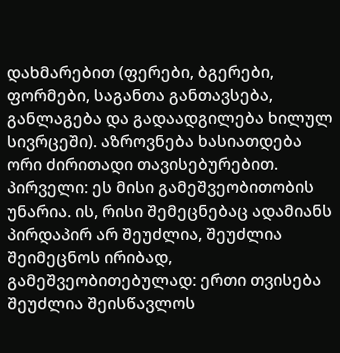დახმარებით (ფერები, ბგერები, ფორმები, საგანთა განთავსება, განლაგება და გადაადგილება ხილულ სივრცეში). აზროვნება ხასიათდება ორი ძირითადი თავისებურებით. პირველი: ეს მისი გამეშვეობითობის უნარია. ის, რისი შემეცნებაც ადამიანს პირდაპირ არ შეუძლია, შეუძლია შეიმეცნოს ირიბად, გამეშვეობითებულად: ერთი თვისება შეუძლია შეისწავლოს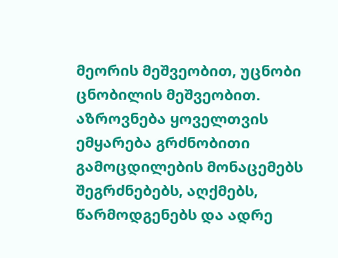მეორის მეშვეობით, უცნობი ცნობილის მეშვეობით. აზროვნება ყოველთვის ემყარება გრძნობითი გამოცდილების მონაცემებს შეგრძნებებს, აღქმებს, წარმოდგენებს და ადრე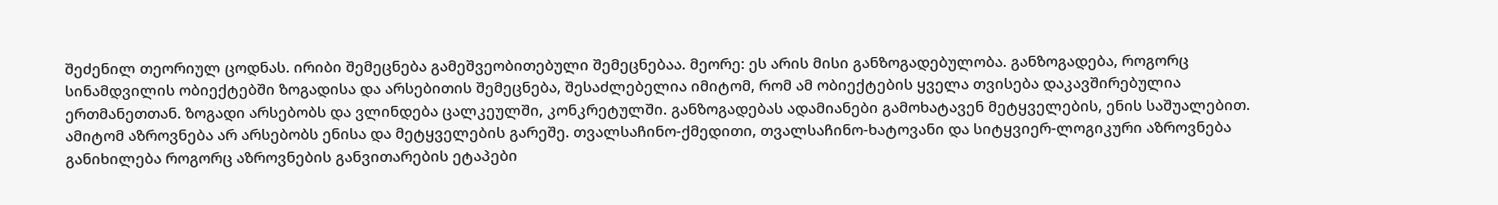შეძენილ თეორიულ ცოდნას. ირიბი შემეცნება გამეშვეობითებული შემეცნებაა. მეორე: ეს არის მისი განზოგადებულობა. განზოგადება, როგორც სინამდვილის ობიექტებში ზოგადისა და არსებითის შემეცნება, შესაძლებელია იმიტომ, რომ ამ ობიექტების ყველა თვისება დაკავშირებულია ერთმანეთთან. ზოგადი არსებობს და ვლინდება ცალკეულში, კონკრეტულში. განზოგადებას ადამიანები გამოხატავენ მეტყველების, ენის საშუალებით. ამიტომ აზროვნება არ არსებობს ენისა და მეტყველების გარეშე. თვალსაჩინო-ქმედითი, თვალსაჩინო-ხატოვანი და სიტყვიერ-ლოგიკური აზროვნება განიხილება როგორც აზროვნების განვითარების ეტაპები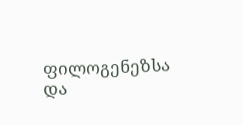ფილოგენეზსა და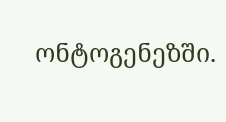ონტოგენეზში.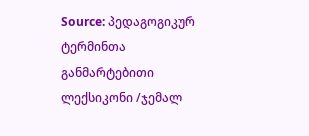Source: პედაგოგიკურ ტერმინთა განმარტებითი ლექსიკონი /ჯემალ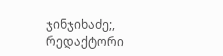ჯინჯიხაძე;, რედაქტორი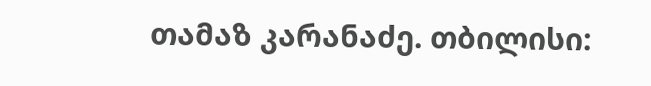თამაზ კარანაძე. თბილისი: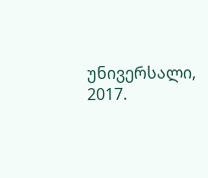უნივერსალი, 2017.